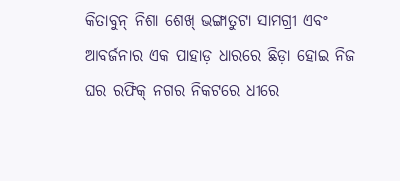କିତାବୁନ୍‌ ନିଶା ଶେଖ୍‌ ଭଙ୍ଗାତୁଟା ସାମଗ୍ରୀ ଏବଂ ଆବର୍ଜନାର ଏକ ପାହାଡ଼ ଧାରରେ ଛିଡ଼ା ହୋଇ ନିଜ ଘର ରଫିକ୍‌ ନଗର ନିକଟରେ ଧୀରେ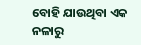ବୋହି ଯାଉଥିବା ଏକ ନଳାରୁ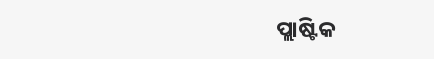ପ୍ଲାଷ୍ଟିକ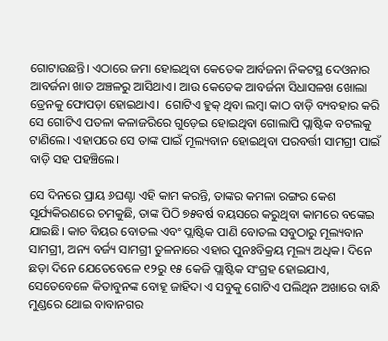ଗୋଟାଉଛନ୍ତି। ଏଠାରେ ଜମା ହୋଇଥିବା କେତେକ ଆର୍ବଜନା ନିକଟସ୍ଥ ଦେଓନାର ଆବର୍ଜନା ଖାତ ଅଞ୍ଚଳରୁ ଆସିଥାଏ। ଆଉ କେତେକ ଆବର୍ଜନା ସିଧାସଳଖ ଖୋଲା ଡ୍ରେନକୁ ଫୋପଡ଼ା ହୋଇଥାଏ।  ଗୋଟିଏ ହୁକ୍‌ ଥିବା ଲମ୍ବା କାଠ ବାଡ଼ି ବ୍ୟବହାର କରି ସେ ଗୋଟିଏ ପତଳା କଳାଜରିରେ ଗୁଡ଼େଇ ହୋଇଥିବା ଗୋଲାପି ପ୍ଲାଷ୍ଟିକ ବଟଲକୁ ଟାଣିଲେ। ଏହାପରେ ସେ ତାଙ୍କ ପାଇଁ ମୂଲ୍ୟବାନ ହୋଇଥିବା ପରବର୍ତ୍ତୀ ସାମଗ୍ରୀ ପାଇଁ ବାଡ଼ି ସହ ପହଞ୍ଚିଲେ।

ସେ ଦିନରେ ପ୍ରାୟ ୬ଘଣ୍ଟା ଏହି କାମ କରନ୍ତି, ତାଙ୍କର କମଳା ରଙ୍ଗର କେଶ ସୂର୍ଯ୍ୟକିରଣରେ ଚମକୁଛି, ତାଙ୍କ ପିଠି ୭୫ବର୍ଷ ବୟସରେ କରୁଥିବା କାମରେ ବଙ୍କେଇ ଯାଇଛି। କାଚ ବିୟର ବୋତଲ ଏବଂ ପ୍ଲାଷ୍ଟିକ ପାଣି ବୋତଲ ସବୁଠାରୁ ମୂଲ୍ୟବାନ ସାମଗ୍ରୀ, ଅନ୍ୟ ବର୍ଜ୍ୟ ସାମଗ୍ରୀ ତୁଳନାରେ ଏହାର ପୁନଃବିକ୍ରୟ ମୂଲ୍ୟ ଅଧିକ। ଦିନେ ଛଡ଼ା ଦିନେ ଯେତେବେଳେ ୧୨ରୁ ୧୫ କେଜି ପ୍ଲାଷ୍ଟିକ ସଂଗ୍ରହ ହୋଇଯାଏ, ସେତେବେଳେ କିତାବୁନଙ୍କ ବୋହୂ ଜାହିଦା ଏ ସବୁକୁ ଗୋଟିଏ ପଲିଥିନ ଅଖାରେ ବାନ୍ଧି ମୁଣ୍ଡରେ ଥୋଇ ବାବାନଗର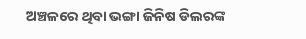ଅଞ୍ଚଳରେ ଥିବା ଭଙ୍ଗା ଜିନିଷ ଡିଲରଙ୍କ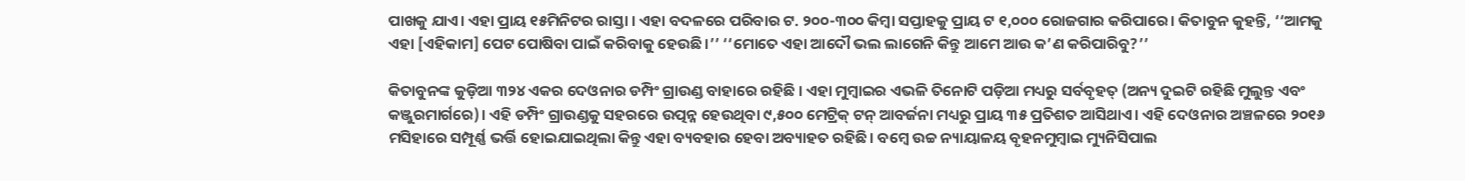ପାଖକୁ ଯାଏ। ଏହା ପ୍ରାୟ ୧୫ମିନିଟର ରାସ୍ତା । ଏହା ବଦଳରେ ପରିବାର ଟ. ୨୦୦-୩୦୦ କିମ୍ବା ସପ୍ତାହକୁ ପ୍ରାୟ ଟ ୧,୦୦୦ ରୋଜଗାର କରିପାରେ। କିତାବୁନ କୁହନ୍ତି, ‘‘ଆମକୁ ଏହା [ଏହିକାମ] ପେଟ ପୋଷିବା ପାଇଁ କରିବାକୁ ହେଉଛି।’’ ‘‘ମୋତେ ଏହା ଆଦୌ ଭଲ ଲାଗେନି କିନ୍ତୁ ଆମେ ଆଉ କ’ଣ କରିପାରିବୁ?’’

କିତାବୁନଙ୍କ କୁଡ଼ିଆ ୩୨୪ ଏକର ଦେଓନାର ଡମ୍ପିଂ ଗ୍ରାଉଣ୍ଡ ବାହାରେ ରହିଛି । ଏହା ମୁମ୍ବାଇର ଏଭଳି ତିନୋଟି ପଡ଼ିଆ ମଧ୍ୟରୁ ସର୍ବବୃହତ୍‌ (ଅନ୍ୟ ଦୁଇଟି ରହିଛି ମୁଲୁନ୍ତ ଏବଂ କଞ୍ଜୁରମାର୍ଗରେ)। ଏହି ଡମ୍ପିଂ ଗ୍ରାଉଣ୍ଡକୁ ସହରରେ ଉତ୍ପନ୍ନ ହେଉଥିବା ୯,୫୦୦ ମେଟ୍ରିକ୍‌ ଟନ୍‌ ଆବର୍ଜନା ମଧ୍ୟରୁ ପ୍ରାୟ ୩୫ ପ୍ରତିଶତ ଆସିଥାଏ। ଏହି ଦେଓନାର ଅଞ୍ଚଳରେ ୨୦୧୬ ମସିହାରେ ସମ୍ପୂର୍ଣ୍ଣ ଭର୍ତ୍ତି ହୋଇଯାଇଥିଲା କିନ୍ତୁ ଏହା ବ୍ୟବହାର ହେବା ଅବ୍ୟାହତ ରହିଛି। ବମ୍ବେ ଉଚ୍ଚ ନ୍ୟାୟାଳୟ ବୃହନମୁମ୍ବାଇ ମ୍ୟୁନିସିପାଲ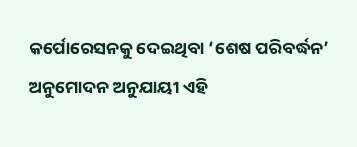କର୍ପୋରେସନକୁ ଦେଇଥିବା ‘ଶେଷ ପରିବର୍ଦ୍ଧନ’ ଅନୁମୋଦନ ଅନୁଯାୟୀ ଏହି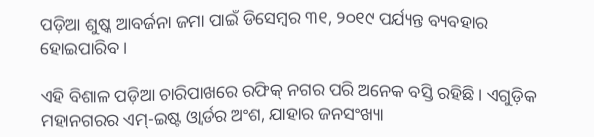ପଡ଼ିଆ ଶୁଷ୍କ ଆବର୍ଜନା ଜମା ପାଇଁ ଡିସେମ୍ବର ୩୧, ୨୦୧୯ ପର୍ଯ୍ୟନ୍ତ ବ୍ୟବହାର ହୋଇପାରିବ ।

ଏହି ବିଶାଳ ପଡ଼ିଆ ଚାରିପାଖରେ ରଫିକ୍‌ ନଗର ପରି ଅନେକ ବସ୍ତି ରହିଛି। ଏଗୁଡ଼ିକ ମହାନଗରର ଏମ୍‌-ଇଷ୍ଟ ଓ୍ୱାର୍ଡର ଅଂଶ, ଯାହାର ଜନସଂଖ୍ୟା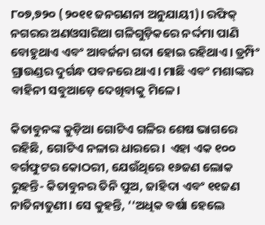୮୦୭,୭୨୦ (୨୦୧୧ ଜନଗଣନା ଅନୁଯାୟୀ)। ରଫିକ୍‌ ନଗରର ଅଣଓସାରିଆ ଗଳିଗୁଡ଼ିକରେ ନର୍ଦ୍ଦମା ପାଣି ବୋହୁଥାଏ ଏବଂ ଆବର୍ଜନା ଗଦା ହୋଇ ରହିଥାଏ। ଡ୍ରମ୍ପିଂ ଗ୍ରାଉଣ୍ଡର ଦୁର୍ଗନ୍ଧ ପବନରେ ଥାଏ। ମାଛି ଏବଂ ମଶାଙ୍କର ବାହିନୀ ସବୁଆଡ଼େ ଦେଖିବାକୁ ମିଳେ।

କିତାବୁନଙ୍କ କୁଡ଼ିଆ ଗୋଟିଏ ଗଳିର ଶେଷ ଭାଗରେ ରହିଛି, ଗୋଟିଏ ନଳାର ଧାରରେ।  ଏହା ଏକ ୧୦୦ ବର୍ଗଫୁଟର କୋଠରୀ, ଯେଉଁଥିରେ ୧୬ଜଣ ଲୋକ ରୁହନ୍ତି- କିତାବୁନର ତିନି ପୁଅ, ଜାହିଦା ଏବଂ ୧୧ଜଣ ନାତିନାତୁଣୀ। ସେ କୁହନ୍ତି, ‘‘ଅଧିକ ବର୍ଷା ହେଲେ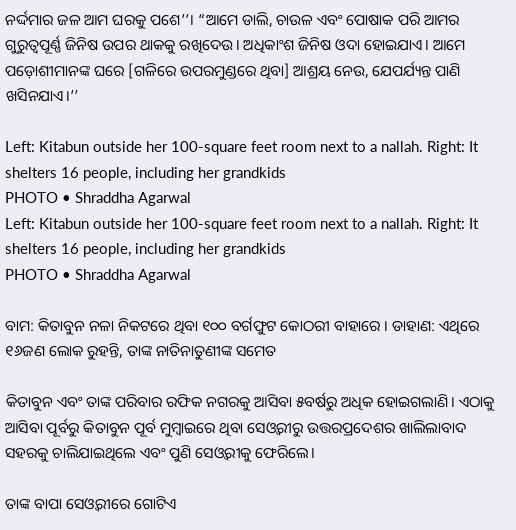ନର୍ଦ୍ଦମାର ଜଳ ଆମ ଘରକୁ ପଶେ’’। “ଆମେ ଡାଲି, ଚାଉଳ ଏବଂ ପୋଷାକ ପରି ଆମର ଗୁରୁତ୍ୱପୂର୍ଣ୍ଣ ଜିନିଷ ଉପର ଥାକକୁ ରଖିଦେଉ। ଅଧିକାଂଶ ଜିନିଷ ଓଦା ହୋଇଯାଏ। ଆମେ ପଡ଼ୋଶୀମାନଙ୍କ ଘରେ [ଗଳିରେ ଉପରମୁଣ୍ଡରେ ଥିବା] ଆଶ୍ରୟ ନେଉ, ଯେପର୍ଯ୍ୟନ୍ତ ପାଣି ଖସିନଯାଏ।’’

Left: Kitabun outside her 100-square feet room next to a nallah. Right: It shelters 16 people, including her grandkids
PHOTO • Shraddha Agarwal
Left: Kitabun outside her 100-square feet room next to a nallah. Right: It shelters 16 people, including her grandkids
PHOTO • Shraddha Agarwal

ବାମ: କିତାବୁନ ନଳା ନିକଟରେ ଥିବା ୧୦୦ ବର୍ଗଫୁଟ କୋଠରୀ ବାହାରେ । ଡାହାଣ: ଏଥିରେ ୧୬ଜଣ ଲୋକ ରୁହନ୍ତି, ତାଙ୍କ ନାତିନାତୁଣୀଙ୍କ ସମେତ

କିତାବୁନ ଏବଂ ତାଙ୍କ ପରିବାର ରଫିକ ନଗରକୁ ଆସିବା ୫ବର୍ଷରୁ ଅଧିକ ହୋଇଗଲାଣି। ଏଠାକୁ ଆସିବା ପୂର୍ବରୁ କିତାବୁନ ପୂର୍ବ ମୁମ୍ବାଇରେ ଥିବା ସେଓ୍ୱରୀରୁ ଉତ୍ତରପ୍ରଦେଶର ଖାଲିଲାବାଦ ସହରକୁ ଚାଲିଯାଇଥିଲେ ଏବଂ ପୁଣି ସେଓ୍ୱରୀକୁ ଫେରିଲେ।

ତାଙ୍କ ବାପା ସେଓ୍ୱରୀରେ ଗୋଟିଏ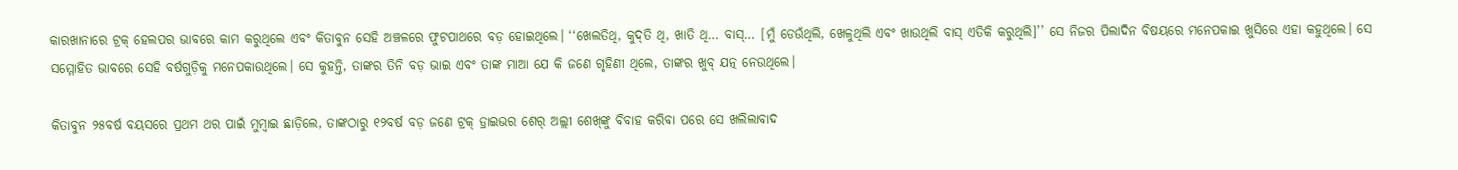କାରଖାନାରେ ଟ୍ରକ୍‌ ହେଲପର ଭାବରେ କାମ କରୁଥିଲେ ଏବଂ କିତାବୁନ ସେହି ଅଞ୍ଚଳରେ ଫୁଟପାଥରେ ବଡ଼ ହୋଇଥିଲେ। ‘‘ଖେଲତିଥି, କୁଦ୍‌ତି ଥି, ଖାତି ଥି… ବାସ୍‌… [ମୁଁ ଡେଉଁଥିଲି, ଖେଳୁଥିଲି ଏବଂ ଖାଉଥିଲି ବାସ୍‌ ଏତିକି କରୁଥିଲି]’’ ସେ ନିଜର ପିଲାଦିନ ବିଷୟରେ ମନେପକାଇ ଖୁସିରେ ଏହା କହୁଥିଲେ। ସେ ସମ୍ମୋହିତ ଭାବରେ ସେହି ବର୍ଷଗୁଡ଼ିକୁ ମନେପକାଉଥିଲେ। ସେ କୁହନ୍ତି, ତାଙ୍କର ତିନି ବଡ଼ ଭାଇ ଏବଂ ତାଙ୍କ ମାଆ ଯେ କି ଜଣେ ଗୃହିଣୀ ଥିଲେ, ତାଙ୍କର ଖୁବ୍‌ ଯତ୍ନ ନେଉଥିଲେ।

କିତାବୁନ ୨୫ବର୍ଷ ବୟସରେ ପ୍ରଥମ ଥର ପାଇଁ ମୁମ୍ବାଇ ଛାଡ଼ିଲେ, ତାଙ୍କଠାରୁ ୧୨ବର୍ଷ ବଡ଼ ଜଣେ ଟ୍ରକ୍‌ ଡ୍ରାଇଭର ଶେର୍ ଅଲ୍ଲୀ ଶେଖ୍‌ଙ୍କୁ ବିବାହ କରିବା ପରେ ସେ ଖଲିଲାବାଦ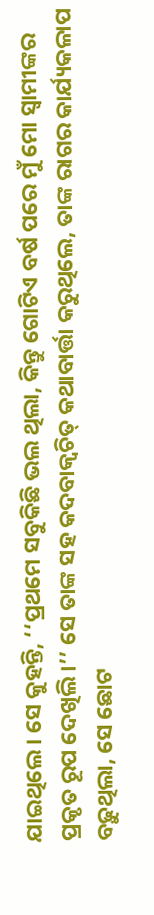ଯାଇଥିଲେ। ସେ କୁହନ୍ତି, ‘‘ପ୍ରଥମେ ସବୁକିଛି ଭଲ ଥିଲା, କିନ୍ତୁ ଗୋଟିଏ ବର୍ଷ ପରେ ମୁଁ ମୋ ସ୍ୱାମୀଙ୍କର ପ୍ରକୃତ ରୂପ ଦେଖିଲି।’’ ସେ ତାଙ୍କ ସହ କଦବାକ୍ୱଚିତ୍‌ କଥାବାର୍ତ୍ତା କରୁଥିଲେ, ତାଙ୍କ ରାଗର କାର୍ଯ୍ୟକଳାପ ବଢ଼ୁଥିଲା, ସେ ଛୋଟ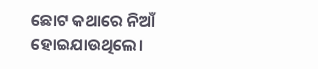ଛୋଟ କଥାରେ ନିଆଁ ହୋଇଯାଉଥିଲେ।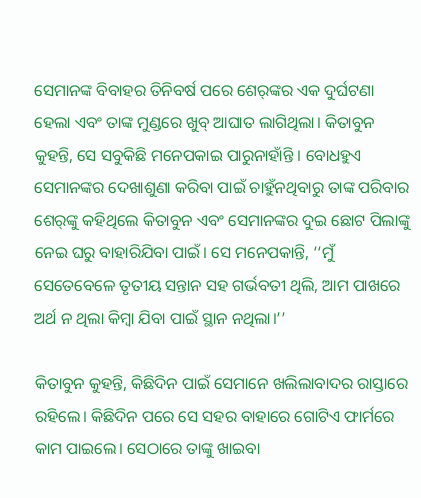ସେମାନଙ୍କ ବିବାହର ତିନିବର୍ଷ ପରେ ଶେର୍‌ଙ୍କର ଏକ ଦୁର୍ଘଟଣା ହେଲା ଏବଂ ତାଙ୍କ ମୁଣ୍ଡରେ ଖୁବ୍‌ ଆଘାତ ଲାଗିଥିଲା। କିତାବୁନ କୁହନ୍ତି, ସେ ସବୁକିଛି ମନେପକାଇ ପାରୁନାହାଁନ୍ତି । ବୋଧହୁଏ ସେମାନଙ୍କର ଦେଖାଶୁଣା କରିବା ପାଇଁ ଚାହୁଁନଥିବାରୁ ତାଙ୍କ ପରିବାର ଶେର୍‌ଙ୍କୁ କହିଥିଲେ କିତାବୁନ ଏବଂ ସେମାନଙ୍କର ଦୁଇ ଛୋଟ ପିଲାଙ୍କୁ ନେଇ ଘରୁ ବାହାରିଯିବା ପାଇଁ। ସେ ମନେପକାନ୍ତି, ‘‘ମୁଁ ସେତେବେଳେ ତୃତୀୟ ସନ୍ତାନ ସହ ଗର୍ଭବତୀ ଥିଲି, ଆମ ପାଖରେ ଅର୍ଥ ନ ଥିଲା କିମ୍ବା ଯିବା ପାଇଁ ସ୍ଥାନ ନଥିଲା।’’

କିତାବୁନ କୁହନ୍ତି, କିଛିଦିନ ପାଇଁ ସେମାନେ ଖଲିଲାବାଦର ରାସ୍ତାରେ ରହିଲେ। କିଛିଦିନ ପରେ ସେ ସହର ବାହାରେ ଗୋଟିଏ ଫାର୍ମରେ କାମ ପାଇଲେ। ସେଠାରେ ତାଙ୍କୁ ଖାଇବା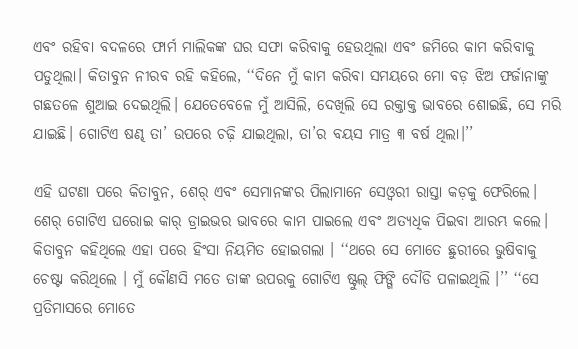ଏବଂ ରହିବା ବଦଳରେ ଫାର୍ମ ମାଲିକଙ୍କ ଘର ସଫା କରିବାକୁ ହେଉଥିଲା ଏବଂ ଜମିରେ କାମ କରିବାକୁ ପଡୁଥିଲା। କିତାବୁନ ନୀରବ ରହି କହିଲେ, ‘‘ଦିନେ ମୁଁ କାମ କରିବା ସମୟରେ ମୋ ବଡ଼ ଝିଅ ଫର୍ଜାନାଙ୍କୁ ଗଛତଳେ ଶୁଆଇ ଦେଇଥିଲି। ଯେତେବେଳେ ମୁଁ ଆସିଲି, ଦେଖିଲି ସେ ରକ୍ତାକ୍ତ ଭାବରେ ଶୋଇଛି, ସେ ମରି ଯାଇଛି। ଗୋଟିଏ ଷଣ୍ଢ ତା’ ଉପରେ ଚଢ଼ି ଯାଇଥିଲା, ତା’ର ବୟସ ମାତ୍ର ୩ ବର୍ଷ ଥିଲା।’’

ଏହି ଘଟଣା ପରେ କିତାବୁନ, ଶେର୍‌ ଏବଂ ସେମାନଙ୍କର ପିଲାମାନେ ସେଓ୍ୱରୀ ରାସ୍ତା କଡ଼କୁ ଫେରିଲେ। ଶେର୍‌ ଗୋଟିଏ ଘରୋଇ କାର୍‌ ଡ୍ରାଇଭର ଭାବରେ କାମ ପାଇଲେ ଏବଂ ଅତ୍ୟଧିକ ପିଇବା ଆରମ୍ଭ କଲେ। କିତାବୁନ କହିଥିଲେ ଏହା ପରେ ହିଂସା ନିୟମିତ ହୋଇଗଲା । ‘‘ଥରେ ସେ ମୋତେ ଛୁରୀରେ ଭୁଷିବାକୁ ଚେଷ୍ଟା କରିଥିଲେ । ମୁଁ କୌଣସି ମତେ ତାଙ୍କ ଉପରକୁ ଗୋଟିଏ ଷ୍ଟୁଲ୍‌ ଫିଙ୍ଗି ଦୌଡି ପଳାଇଥିଲି ।’’ ‘‘ସେ ପ୍ରତିମାସରେ ମୋତେ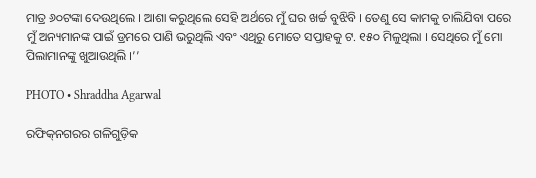ମାତ୍ର ୬୦ଟଙ୍କା ଦେଉଥିଲେ । ଆଶା କରୁଥିଲେ ସେହି ଅର୍ଥରେ ମୁଁ ଘର ଖର୍ଚ୍ଚ ବୁଝିବି । ତେଣୁ ସେ କାମକୁ ଚାଲିଯିବା ପରେ ମୁଁ ଅନ୍ୟମାନଙ୍କ ପାଇଁ ଡ୍ରମରେ ପାଣି ଭରୁଥିଲି ଏବଂ ଏଥିରୁ ମୋତେ ସପ୍ତାହକୁ ଟ. ୧୫୦ ମିଳୁଥିଲା । ସେଥିରେ ମୁଁ ମୋ ପିଲାମାନଙ୍କୁ ଖୁଆଉଥିଲି ।’’

PHOTO • Shraddha Agarwal

ରଫିକ୍‌ନଗରର ଗଳିଗୁଡ଼ିକ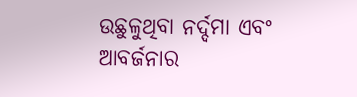ଉଛୁଳୁଥିବା ନର୍ଦ୍ଦମା ଏବଂ ଆବର୍ଜନାର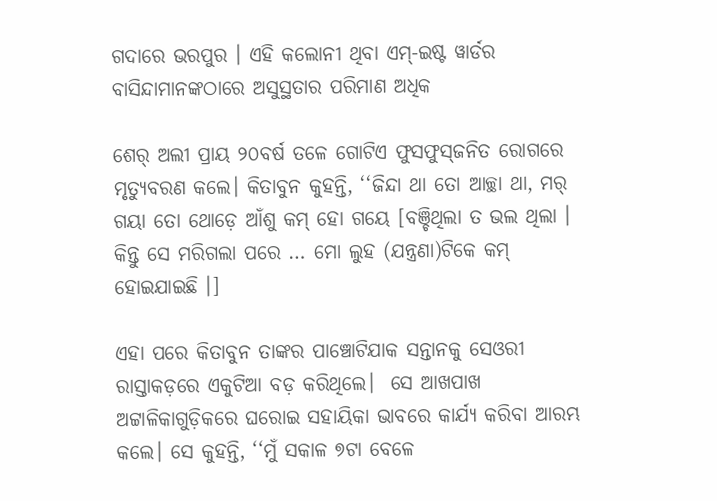ଗଦାରେ ଭରପୁର । ଏହି କଲୋନୀ ଥିବା ଏମ୍‌-ଇଷ୍ଟ ୱାର୍ଡର ବାସିନ୍ଦାମାନଙ୍କଠାରେ ଅସୁସ୍ଥତାର ପରିମାଣ ଅଧିକ

ଶେର୍‌ ଅଲୀ ପ୍ରାୟ ୨୦ବର୍ଷ ତଳେ ଗୋଟିଏ ଫୁସଫୁସ୍‌ଜନିତ ରୋଗରେ ମୃତ୍ୟୁବରଣ କଲେ। କିତାବୁନ କୁହନ୍ତି, ‘‘ଜିନ୍ଦା ଥା ତୋ ଆଚ୍ଛା ଥା, ମର୍‌ ଗୟା ତୋ ଥୋଡ଼େ ଆଁଶୁ କମ୍‌ ହୋ ଗୟେ [ବଞ୍ଚିଥିଲା ତ ଭଲ ଥିଲା । କିନ୍ତୁ ସେ ମରିଗଲା ପରେ … ମୋ ଲୁହ (ଯନ୍ତ୍ରଣା)ଟିକେ କମ୍‌ ହୋଇଯାଇଛି ।]

ଏହା ପରେ କିତାବୁନ ତାଙ୍କର ପାଞ୍ଚୋଟିଯାକ ସନ୍ତାନକୁ ସେଓରୀ ରାସ୍ତାକଡ଼ରେ ଏକୁଟିଆ ବଡ଼ କରିଥିଲେ।  ସେ ଆଖପାଖ ଅଟ୍ଟାଳିକାଗୁଡ଼ିକରେ ଘରୋଇ ସହାୟିକା ଭାବରେ କାର୍ଯ୍ୟ କରିବା ଆରମ୍ଭ କଲେ। ସେ କୁହନ୍ତି, ‘‘ମୁଁ ସକାଳ ୭ଟା ବେଳେ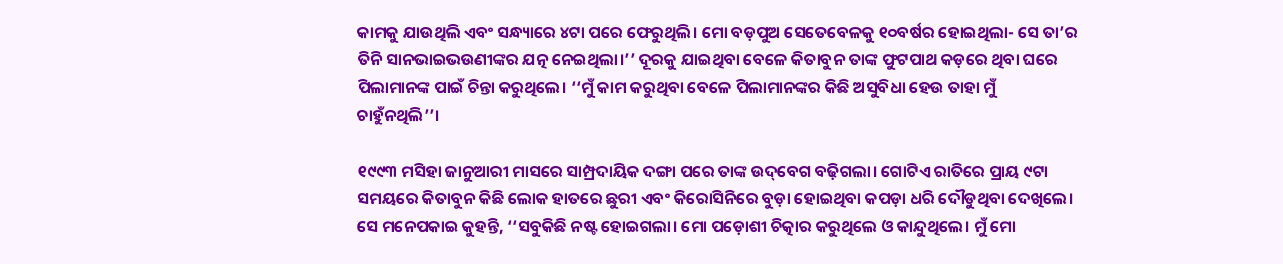କାମକୁ ଯାଉଥିଲି ଏବଂ ସନ୍ଧ୍ୟାରେ ୪ଟା ପରେ ଫେରୁଥିଲି। ମୋ ବଡ଼ପୁଅ ସେତେବେଳକୁ ୧୦ବର୍ଷର ହୋଇଥିଲା- ସେ ତା’ର ତିନି ସାନଭାଇଭଉଣୀଙ୍କର ଯତ୍ନ ନେଇଥିଲା।’’ ଦୂରକୁ ଯାଇଥିବା ବେଳେ କିତାବୁନ ତାଙ୍କ ଫୁଟପାଥ କଡ଼ରେ ଥିବା ଘରେ ପିଲାମାନଙ୍କ ପାଇଁ ଚିନ୍ତା କରୁଥିଲେ। ‘‘ମୁଁ କାମ କରୁଥିବା ବେଳେ ପିଲାମାନଙ୍କର କିଛି ଅସୁବିଧା ହେଉ ତାହା ମୁଁ ଚାହୁଁନଥିଲି’’।

୧୯୯୩ ମସିହା ଜାନୁଆରୀ ମାସରେ ସାମ୍ପ୍ରଦାୟିକ ଦଙ୍ଗା ପରେ ତାଙ୍କ ଉଦ୍‌ବେଗ ବଢ଼ିଗଲା। ଗୋଟିଏ ରାତିରେ ପ୍ରାୟ ୯ଟା ସମୟରେ କିତାବୁନ କିଛି ଲୋକ ହାତରେ ଛୁରୀ ଏବଂ କିରୋସିନିରେ ବୁଡ଼ା ହୋଇଥିବା କପଡ଼ା ଧରି ଦୌଡୁଥିବା ଦେଖିଲେ। ସେ ମନେପକାଇ କୁହନ୍ତି, ‘‘ସବୁକିଛି ନଷ୍ଟ ହୋଇଗଲା। ମୋ ପଡ଼ୋଶୀ ଚିତ୍କାର କରୁଥିଲେ ଓ କାନ୍ଦୁଥିଲେ। ମୁଁ ମୋ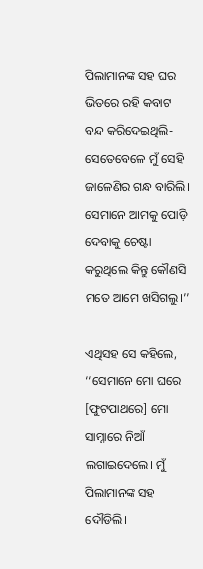ପିଲାମାନଙ୍କ ସହ ଘର ଭିତରେ ରହି କବାଟ ବନ୍ଦ କରିଦେଇଥିଲି- ସେତେବେଳେ ମୁଁ ସେହି ଜାଳେଣିର ଗନ୍ଧ ବାରିଲି। ସେମାନେ ଆମକୁ ପୋଡ଼ି ଦେବାକୁ ଚେଷ୍ଟା କରୁଥିଲେ କିନ୍ତୁ କୌଣସି ମତେ ଆମେ ଖସିଗଲୁ।’’

ଏଥିସହ ସେ କହିଲେ, ‘‘ସେମାନେ ମୋ ଘରେ [ଫୁଟପାଥରେ] ମୋ ସାମ୍ନାରେ ନିଆଁ ଲଗାଇଦେଲେ। ମୁଁ ପିଲାମାନଙ୍କ ସହ ଦୌଡିଲି।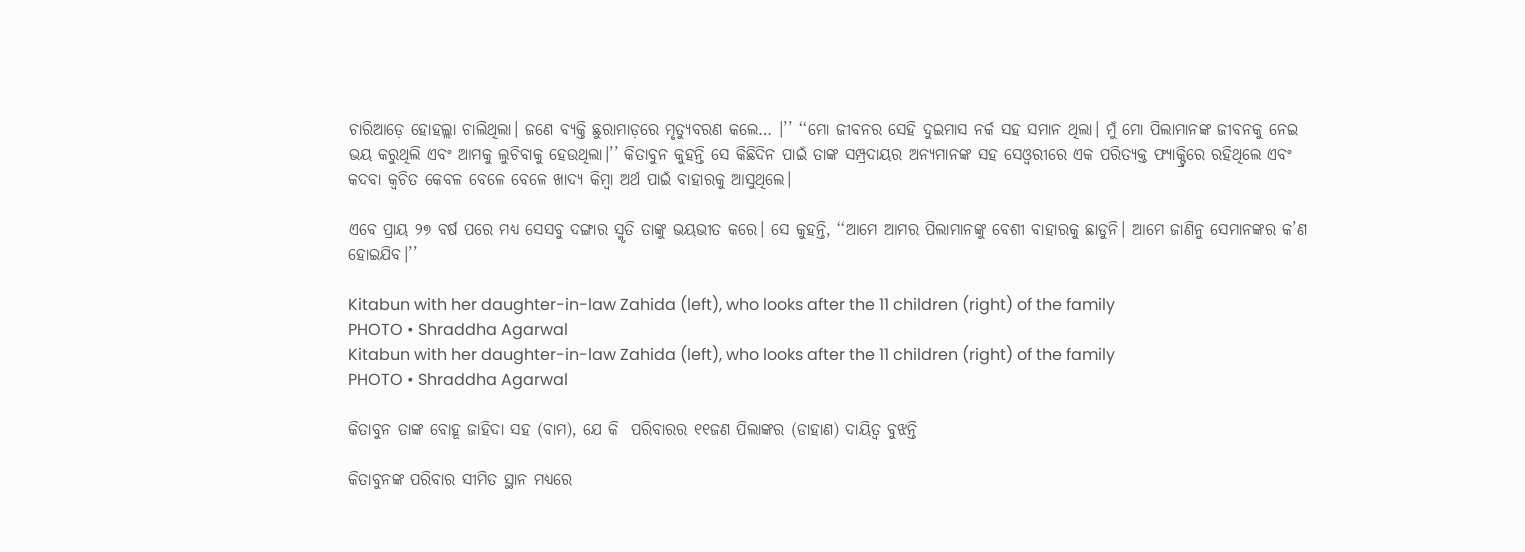ଚାରିଆଡ଼େ ହୋହଲ୍ଲା ଚାଲିଥିଲା। ଜଣେ ବ୍ୟକ୍ତି ଛୁରାମାଡ଼ରେ ମୃତ୍ୟୁବରଣ କଲେ… ।’’ ‘‘ମୋ ଜୀବନର ସେହି ଦୁଇମାସ ନର୍କ ସହ ସମାନ ଥିଲା। ମୁଁ ମୋ ପିଲାମାନଙ୍କ ଜୀବନକୁ ନେଇ ଭୟ କରୁଥିଲି ଏବଂ ଆମକୁ ଲୁଚିବାକୁ ହେଉଥିଲା।’’ କିତାବୁନ କୁହନ୍ତି ସେ କିଛିଦିନ ପାଇଁ ତାଙ୍କ ସମ୍ପ୍ରଦାୟର ଅନ୍ୟମାନଙ୍କ ସହ ସେଓ୍ୱରୀରେ ଏକ ପରିତ୍ୟକ୍ତ ଫ୍ୟାକ୍ଟ୍ରିରେ ରହିଥିଲେ ଏବଂ କଦବା କ୍ୱଚିତ କେବଳ ବେଳେ ବେଳେ ଖାଦ୍ୟ କିମ୍ବା ଅର୍ଥ ପାଇଁ ବାହାରକୁ ଆସୁଥିଲେ।

ଏବେ ପ୍ରାୟ ୨୭ ବର୍ଷ ପରେ ମଧ୍ୟ ସେସବୁ ଦଙ୍ଗାର ସ୍ମୃତି ତାଙ୍କୁ ଭୟଭୀତ କରେ। ସେ କୁହନ୍ତି, ‘‘ଆମେ ଆମର ପିଲାମାନଙ୍କୁ ବେଶୀ ବାହାରକୁ ଛାଡୁନି। ଆମେ ଜାଣିନୁ ସେମାନଙ୍କର କ’ଣ ହୋଇଯିବ।’’

Kitabun with her daughter-in-law Zahida (left), who looks after the 11 children (right) of the family
PHOTO • Shraddha Agarwal
Kitabun with her daughter-in-law Zahida (left), who looks after the 11 children (right) of the family
PHOTO • Shraddha Agarwal

କିତାବୁନ ତାଙ୍କ ବୋହୂ ଜାହିଦା ସହ (ବାମ), ଯେ କି  ପରିବାରର ୧୧ଜଣ ପିଲାଙ୍କର (ଡାହାଣ) ଦାୟିତ୍ୱ ବୁଝନ୍ତି

କିତାବୁନଙ୍କ ପରିବାର ସୀମିତ ସ୍ଥାନ ମଧ୍ୟରେ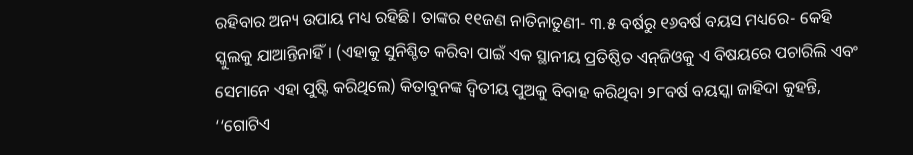ରହିବାର ଅନ୍ୟ ଉପାୟ ମଧ୍ୟ ରହିଛି। ତାଙ୍କର ୧୧ଜଣ ନାତିନାତୁଣୀ- ୩.୫ ବର୍ଷରୁ ୧୬ବର୍ଷ ବୟସ ମଧ୍ୟରେ- କେହି ସ୍କୁଲକୁ ଯାଆନ୍ତିନାହିଁ। (ଏହାକୁ ସୁନିଶ୍ଚିତ କରିବା ପାଇଁ ଏକ ସ୍ଥାନୀୟ ପ୍ରତିଷ୍ଠିତ ଏନ୍‌ଜିଓକୁ ଏ ବିଷୟରେ ପଚାରିଲି ଏବଂ ସେମାନେ ଏହା ପୁଷ୍ଟି କରିଥିଲେ) କିତାବୁନଙ୍କ ଦ୍ୱିତୀୟ ପୁଅକୁ ବିବାହ କରିଥିବା ୨୮ବର୍ଷ ବୟସ୍କା ଜାହିଦା କୁହନ୍ତି, ‘‘ଗୋଟିଏ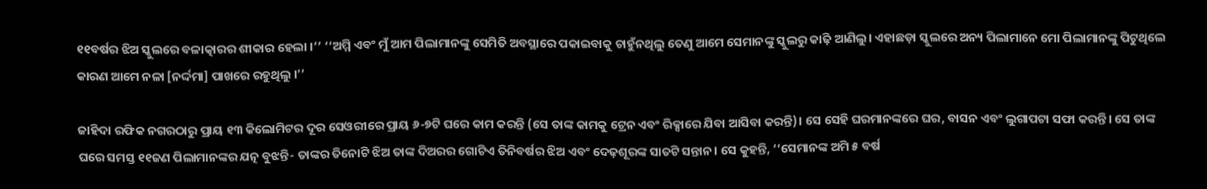୧୧ବର୍ଷର ଝିଅ ସ୍କୁଲରେ ବଳାତ୍କାରର ଶୀକାର ହେଲା ।’’ ‘‘ଅମ୍ମି ଏବଂ ମୁଁ ଆମ ପିଲାମାନଙ୍କୁ ସେମିତି ଅବସ୍ଥାରେ ପକାଇବାକୁ ଚାହୁଁନଥିଲୁ ତେଣୁ ଆମେ ସେମାନଙ୍କୁ ସ୍କୁଲରୁ କାଢ଼ି ଆଣିଲୁ। ଏହାଛଡ଼ା ସ୍କୁଲରେ ଅନ୍ୟ ପିଲାମାନେ ମୋ ପିଲାମାନଙ୍କୁ ପିଟୁଥିଲେ କାରଣ ଆମେ ନଳା [ନର୍ଦ୍ଦମା] ପାଖରେ ରହୁଥିଲୁ ।’’

ଜାହିଦା ରଫିକ ନଗରଠାରୁ ପ୍ରାୟ ୧୩ କିଲୋମିଟର ଦୂର ସେଓରୀରେ ପ୍ରାୟ ୬-୭ଟି ଘରେ କାମ କରନ୍ତି (ସେ ତାଙ୍କ କାମକୁ ଟ୍ରେନ ଏବଂ ରିକ୍ସାରେ ଯିବା ଆସିବା କରନ୍ତି)। ସେ ସେହି ଘରମାନଙ୍କରେ ଘର, ବାସନ ଏବଂ ଲୁଗାପଟା ସଫା କରନ୍ତି। ସେ ତାଙ୍କ ଘରେ ସମସ୍ତ ୧୧ଜଣ ପିଲାମାନଙ୍କର ଯତ୍ନ ବୁଝନ୍ତି- ତାଙ୍କର ତିନୋଟି ଝିଅ ତାଙ୍କ ଦିଅରର ଗୋଟିଏ ତିନିବର୍ଷର ଝିଅ ଏବଂ ଦେଢ଼ଶୂରଙ୍କ ସାତଟି ସନ୍ତାନ। ସେ କୁହନ୍ତି, ‘‘ସେମାନଙ୍କ ଅମି ୫ ବର୍ଷ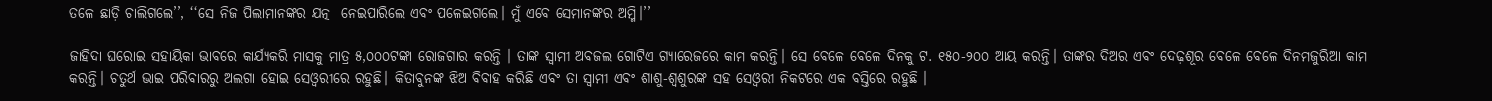ତଳେ ଛାଡ଼ି ଚାଲିଗଲେ’’, ‘‘ସେ ନିଜ ପିଲାମାନଙ୍କର ଯତ୍ନ  ନେଇପାରିଲେ ଏବଂ ପଳେଇଗଲେ। ମୁଁ ଏବେ ସେମାନଙ୍କର ଅମ୍ମି।’’

ଜାହିଦା ଘରୋଇ ସହାୟିକା ଭାବରେ କାର୍ଯ୍ୟକରି ମାସକୁ ମାତ୍ର ୫,୦୦୦ଟଙ୍କା ରୋଜଗାର କରନ୍ତି । ତାଙ୍କ ସ୍ୱାମୀ ଅବଜଲ ଗୋଟିଏ ଗ୍ୟାରେଜରେ କାମ କରନ୍ତି। ସେ ବେଳେ ବେଳେ ଦିନକୁ ଟ. ୧୫୦-୨୦୦ ଆୟ କରନ୍ତି। ତାଙ୍କର ଦିଅର ଏବଂ ଦେଢ଼ଶୂର ବେଳେ ବେଳେ ଦିନମଜୁରିଆ କାମ କରନ୍ତି। ଚତୁର୍ଥ ଭାଇ ପରିବାରରୁ ଅଲଗା ହୋଇ ସେଓ୍ୱରୀରେ ରହୁଛି। କିତାବୁନଙ୍କ ଝିଅ ବିବାହ କରିଛି ଏବଂ ତା ସ୍ୱାମୀ ଏବଂ ଶାଶୁ-ଶ୍ୱଶୁରଙ୍କ ସହ ସେଓ୍ୱରୀ ନିକଟରେ ଏକ ବସ୍ତିରେ ରହୁଛି ।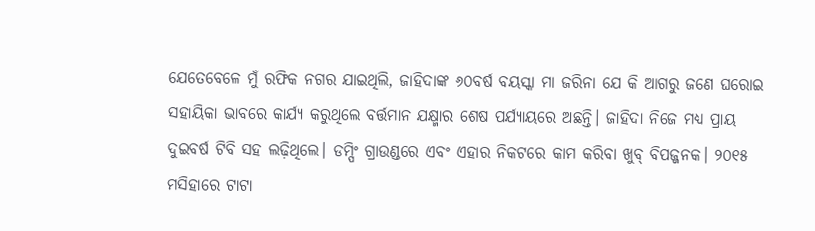ଯେତେବେଳେ ମୁଁ ରଫିକ ନଗର ଯାଇଥିଲି, ଜାହିଦାଙ୍କ ୬୦ବର୍ଷ ବୟସ୍କା ମା ଜରିନା ଯେ କି ଆଗରୁ ଜଣେ ଘରୋଇ ସହାୟିକା ଭାବରେ କାର୍ଯ୍ୟ କରୁଥିଲେ ବର୍ତ୍ତମାନ ଯକ୍ଷ୍ମାର ଶେଷ ପର୍ଯ୍ୟାୟରେ ଅଛନ୍ତି। ଜାହିଦା ନିଜେ ମଧ୍ୟ ପ୍ରାୟ ଦୁଇବର୍ଷ ଟିବି ସହ ଲଢ଼ିଥିଲେ। ଡମ୍ପିଂ ଗ୍ରାଉଣ୍ଡରେ ଏବଂ ଏହାର ନିକଟରେ କାମ କରିବା ଖୁବ୍‌ ବିପଜ୍ଜନକ। ୨୦୧୫ ମସିହାରେ ଟାଟା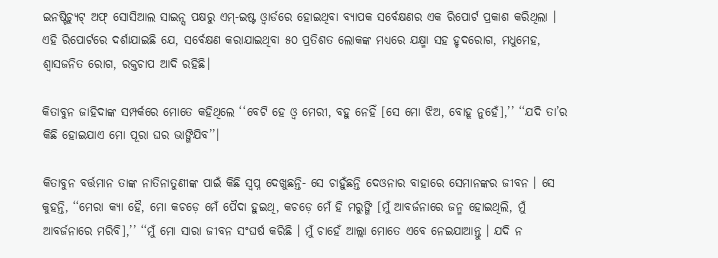ଇନଷ୍ଟିଚ୍ୟୁଟ୍‌ ଅଫ୍‌ ସୋସିଆଲ ସାଇନ୍ସ ପକ୍ଷରୁ ଏମ୍‌-ଇଷ୍ଟ ଓ୍ୱାର୍ଡରେ ହୋଇଥିବା ବ୍ୟାପକ ସର୍ବେକ୍ଷଣର ଏକ ରିପୋର୍ଟ ପ୍ରକାଶ କରିଥିଲା । ଏହି ରିପୋର୍ଟରେ ଦର୍ଶାଯାଇଛି ଯେ, ସର୍ବେକ୍ଷଣ କରାଯାଇଥିବା ୫୦ ପ୍ରତିଶତ ଲୋକଙ୍କ ମଧ୍ୟରେ ଯକ୍ଷ୍ମା ସହ ହୃଦରୋଗ, ମଧୁମେହ, ଶ୍ୱାସଜନିତ ରୋଗ, ରକ୍ତଚାପ ଆଦି ରହିଛି।

କିତାବୁନ ଜାହିଦାଙ୍କ ସମ୍ପର୍କରେ ମୋତେ କହିଥିଲେ ‘‘ବେଟି ହେ ଓ୍ୱ ମେରୀ, ବହୁ ନେହିଁ [ସେ ମୋ ଝିଅ, ବୋହୂ ନୁହେଁ],’’ ‘‘ଯଦି ତା’ର କିଛି ହୋଇଯାଏ ମୋ ପୂରା ଘର ଭାଙ୍ଗିଯିବ’’।

କିତାବୁନ ବର୍ତ୍ତମାନ ତାଙ୍କ ନାତିନାତୁଣୀଙ୍କ ପାଇଁ କିଛି ସ୍ୱପ୍ନ ଦେଖୁଛନ୍ତି- ସେ ଚାହୁଁଛନ୍ତି ଦେଓନାର ବାହାରେ ସେମାନଙ୍କର ଜୀବନ । ସେ କୁହନ୍ତି, ‘‘ମେରା କ୍ୟା ହୈ, ମୋ କଚଡ଼େ ମେଁ ପୈଦା ହୁଇଥି, କଚଡ଼େ ମେଁ ହି ମରୁଙ୍ଗି [ମୁଁ ଆବର୍ଜନାରେ ଜନ୍ମ ହୋଇଥିଲି, ମୁଁ ଆବର୍ଜନାରେ ମରିବି],’’ ‘‘ମୁଁ ମୋ ସାରା ଜୀବନ ସଂଘର୍ଷ କରିଛି । ମୁଁ ଚାହେଁ ଆଲ୍ଲା ମୋତେ ଏବେ ନେଇଯାଆନ୍ତୁ । ଯଦି ନ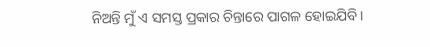ନିଅନ୍ତି ମୁଁ ଏ ସମସ୍ତ ପ୍ରକାର ଚିନ୍ତାରେ ପାଗଳ ହୋଇଯିବି।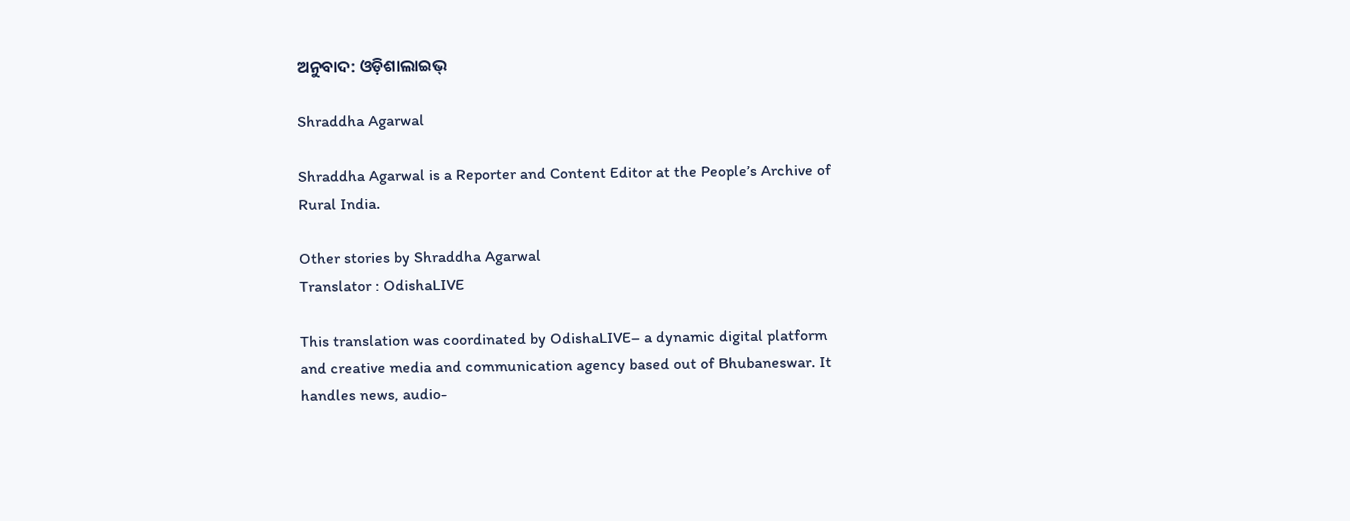ଅନୁବାଦ: ଓଡ଼ିଶାଲାଇଭ୍‍

Shraddha Agarwal

Shraddha Agarwal is a Reporter and Content Editor at the People’s Archive of Rural India.

Other stories by Shraddha Agarwal
Translator : OdishaLIVE

This translation was coordinated by OdishaLIVE– a dynamic digital platform and creative media and communication agency based out of Bhubaneswar. It handles news, audio-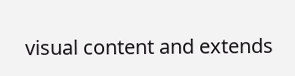visual content and extends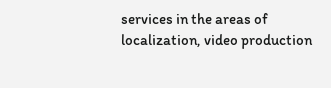services in the areas of localization, video production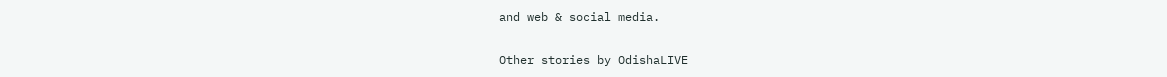and web & social media.

Other stories by OdishaLIVE